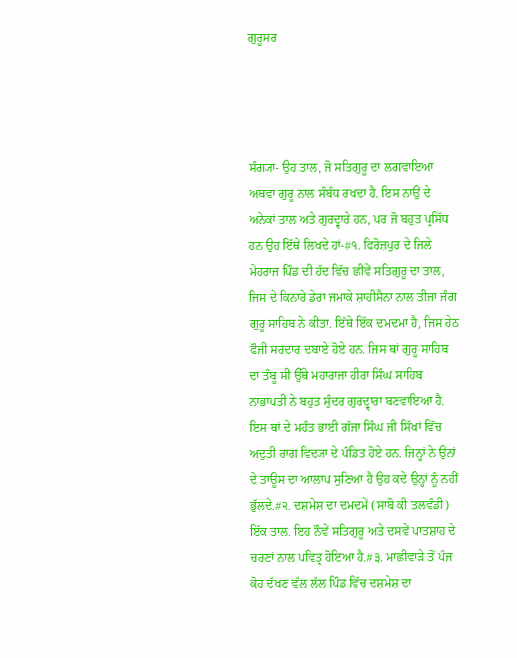ਗੁਰੂਸਰ




ਸੰਗ੍ਯਾ- ਉਹ ਤਾਲ, ਜੋ ਸਤਿਗੁਰੂ ਦਾ ਲਗਵਾਇਆ ਅਥਵਾ ਗੁਰੂ ਨਾਲ ਸੰਬੰਧ ਰਖਦਾ ਹੈ. ਇਸ ਨਾਉਂ ਦੇ ਅਨੇਕਾਂ ਤਾਲ ਅਤੇ ਗੁਰਦ੍ਵਾਰੇ ਹਨ, ਪਰ ਜੋ ਬਹੁਤ ਪ੍ਰਸਿੱਧ ਹਨ ਉਹ ਇੱਥੇ ਲਿਖਦੇ ਹਾਂ-#੧. ਫਿਰੋਜ਼ਪੁਰ ਦੇ ਜਿਲੇ ਮੇਹਰਾਜ ਪਿੰਡ ਦੀ ਹੱਦ ਵਿੱਚ ਛੀਵੇਂ ਸਤਿਗੁਰੂ ਦਾ ਤਾਲ, ਜਿਸ ਦੇ ਕਿਨਾਰੇ ਡੇਰਾ ਜਮਾਕੇ ਸ਼ਾਹੀਸੈਨਾ ਨਾਲ ਤੀਜਾ ਜੰਗ ਗੁਰੂ ਸਾਹਿਬ ਨੇ ਕੀਤਾ. ਇੱਥੇ ਇੱਕ ਦਮਦਮਾ ਹੈ, ਜਿਸ ਹੇਠ ਫੌਜੀ ਸਰਦਾਰ ਦਬਾਏ ਹੋਏ ਹਨ. ਜਿਸ ਥਾਂ ਗੁਰੂ ਸਾਹਿਬ ਦਾ ਤੰਬੂ ਸੀ ਉੱਥੇ ਮਹਾਰਾਜਾ ਹੀਰਾ ਸਿੰਘ ਸਾਹਿਬ ਨਾਭਾਪਤੀ ਨੇ ਬਹੁਤ ਸੁੰਦਰ ਗੁਰਦ੍ਵਾਰਾ ਬਣਵਾਇਆ ਹੈ. ਇਸ ਥਾਂ ਦੇ ਮਹੰਤ ਭਾਈ ਗੱਜਾ ਸਿੰਘ ਜੀ ਸਿੱਖਾਂ ਵਿੱਚ ਅਦੁਤੀ ਰਾਗ ਵਿਦ੍ਯਾ ਦੇ ਪੰਡਿਤ ਹੋਏ ਹਨ. ਜਿਨ੍ਹਾਂ ਨੇ ਉਨਾਂ ਦੇ ਤਾਊਸ ਦਾ ਆਲਾਪ ਸੁਣਿਆ ਹੈ ਉਹ ਕਦੇ ਉਨ੍ਹਾਂ ਨੂੰ ਨਹੀਂ ਭੁੱਲਦੇ.#੨. ਦਸ਼ਮੇਸ਼ ਦਾ ਦਮਦਮੇਂ (ਸਾਬੋ ਕੀ ਤਲਵੰਡੀ) ਇੱਕ ਤਾਲ. ਇਹ ਨੌਵੇਂ ਸਤਿਗੁਰੂ ਅਤੇ ਦਸਵੇਂ ਪਾਤਸ਼ਾਹ ਦੇ ਚਰਣਾਂ ਨਾਲ ਪਵਿਤ੍ਰ ਹੋਇਆ ਹੈ.#੩. ਮਾਛੀਵਾੜੇ ਤੋਂ ਪੰਜ ਕੋਹ ਦੱਖਣ ਵੱਲ ਲੱਲ ਪਿੰਡ ਵਿੱਚ ਦਸ਼ਮੇਸ਼ ਦਾ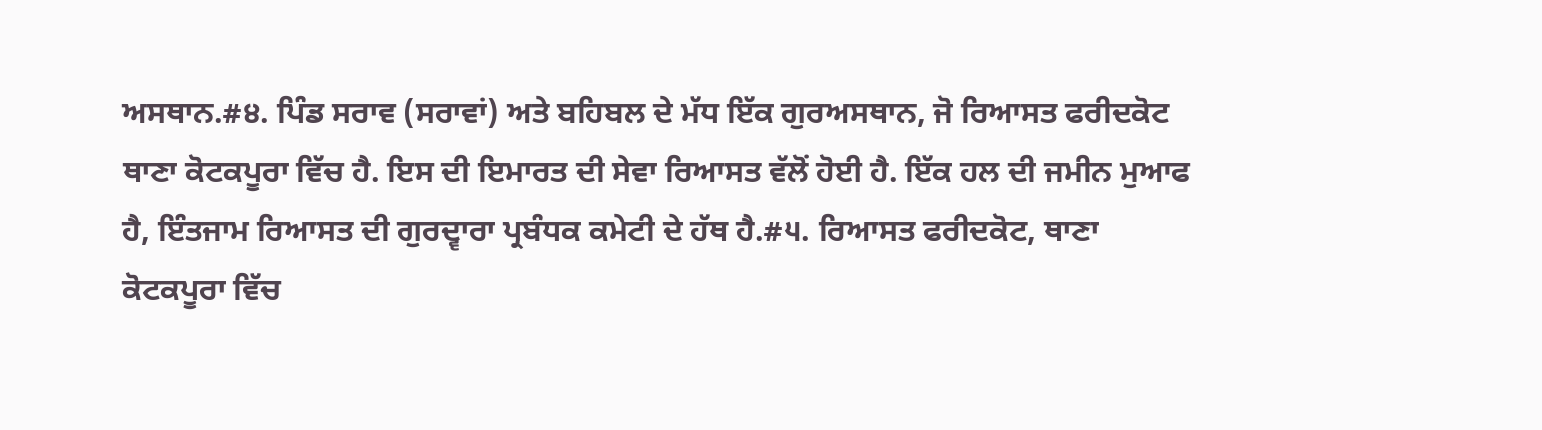ਅਸਥਾਨ.#੪. ਪਿੰਡ ਸਰਾਵ (ਸਰਾਵਾਂ) ਅਤੇ ਬਹਿਬਲ ਦੇ ਮੱਧ ਇੱਕ ਗੁਰਅਸਥਾਨ, ਜੋ ਰਿਆਸਤ ਫਰੀਦਕੋਟ ਥਾਣਾ ਕੋਟਕਪੂਰਾ ਵਿੱਚ ਹੈ. ਇਸ ਦੀ ਇਮਾਰਤ ਦੀ ਸੇਵਾ ਰਿਆਸਤ ਵੱਲੋਂ ਹੋਈ ਹੈ. ਇੱਕ ਹਲ ਦੀ ਜਮੀਨ ਮੁਆਫ ਹੈ, ਇੰਤਜਾਮ ਰਿਆਸਤ ਦੀ ਗੁਰਦ੍ਵਾਰਾ ਪ੍ਰਬੰਧਕ ਕਮੇਟੀ ਦੇ ਹੱਥ ਹੈ.#੫. ਰਿਆਸਤ ਫਰੀਦਕੋਟ, ਥਾਣਾ ਕੋਟਕਪੂਰਾ ਵਿੱਚ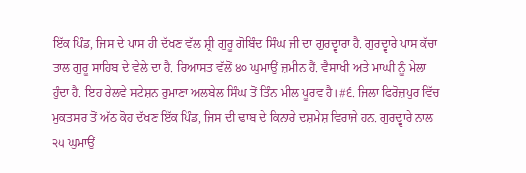ਇੱਕ ਪਿੰਡ, ਜਿਸ ਦੇ ਪਾਸ ਹੀ ਦੱਖਣ ਵੱਲ ਸ਼੍ਰੀ ਗੁਰੂ ਗੋਬਿੰਦ ਸਿੰਘ ਜੀ ਦਾ ਗੁਰਦ੍ਵਾਰਾ ਹੈ. ਗੁਰਦ੍ਵਾਰੇ ਪਾਸ ਕੱਚਾ ਤਾਲ ਗੁਰੂ ਸਾਹਿਬ ਦੇ ਵੇਲੇ ਦਾ ਹੈ. ਰਿਆਸਤ ਵੱਲੋਂ ੪੦ ਘੁਮਾਉਂ ਜ਼ਮੀਨ ਹੈਂ. ਵੈਸਾਖੀ ਅਤੇ ਮਾਘੀ ਨੂੰ ਮੇਲਾ ਹੁੰਦਾ ਹੈ. ਇਹ ਰੇਲਵੇ ਸਟੇਸ਼ਨ ਰੁਮਾਣਾ ਅਲਬੇਲ ਸਿੰਘ ਤੋਂ ਤਿੰਨ ਮੀਲ ਪੂਰਵ ਹੈ।#੬. ਜਿਲਾ ਫਿਰੋਜ਼ਪੁਰ ਵਿੱਚ ਮੁਕਤਸਰ ਤੋਂ ਅੱਠ ਕੋਹ ਦੱਖਣ ਇੱਕ ਪਿੰਡ, ਜਿਸ ਦੀ ਢਾਬ ਦੇ ਕਿਨਾਰੇ ਦਸ਼ਮੇਸ਼ ਵਿਰਾਜੇ ਹਨ. ਗੁਰਦ੍ਵਾਰੇ ਨਾਲ ੨੫ ਘੁਮਾਉਂ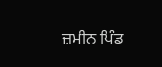ਜ਼ਮੀਨ ਪਿੰਡ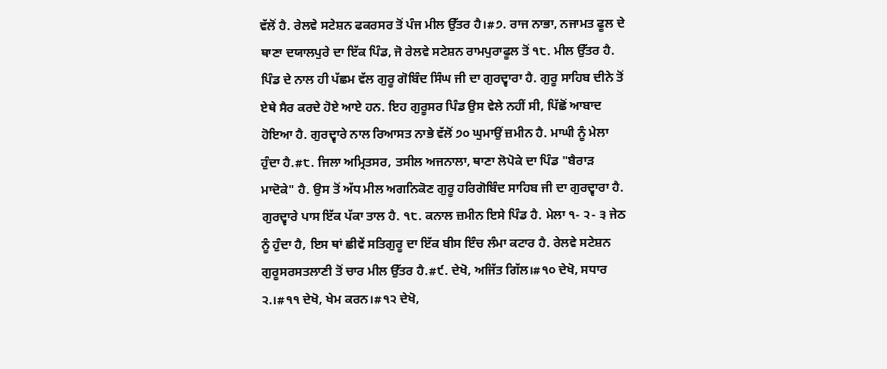ਵੱਲੋਂ ਹੈ. ਰੇਲਵੇ ਸਟੇਸ਼ਨ ਫਕਰਸਰ ਤੋਂ ਪੰਜ ਮੀਲ ਉੱਤਰ ਹੈ।#੭. ਰਾਜ ਨਾਭਾ, ਨਜਾਮਤ ਫੂਲ ਦੇ ਥਾਣਾ ਦਯਾਲਪੁਰੇ ਦਾ ਇੱਕ ਪਿੰਡ, ਜੋ ਰੇਲਵੇ ਸਟੇਸ਼ਨ ਰਾਮਪੁਰਾਫੂਲ ਤੋਂ ੧੮. ਮੀਲ ਉੱਤਰ ਹੈ. ਪਿੰਡ ਦੇ ਨਾਲ ਹੀ ਪੱਛਮ ਵੱਲ ਗੁਰੂ ਗੋਬਿੰਦ ਸਿੰਘ ਜੀ ਦਾ ਗੁਰਦ੍ਵਾਰਾ ਹੈ. ਗੁਰੂ ਸਾਹਿਬ ਦੀਨੇ ਤੋਂ ਏਥੇ ਸੈਰ ਕਰਦੇ ਹੋਏ ਆਏ ਹਨ. ਇਹ ਗੁਰੂਸਰ ਪਿੰਡ ਉਸ ਵੇਲੇ ਨਹੀਂ ਸੀ, ਪਿੱਛੋਂ ਆਬਾਦ ਹੋਇਆ ਹੈ. ਗੁਰਦ੍ਵਾਰੇ ਨਾਲ ਰਿਆਸਤ ਨਾਭੇ ਵੱਲੋਂ ੭੦ ਘੁਮਾਉਂ ਜ਼ਮੀਨ ਹੈ. ਮਾਘੀ ਨੂੰ ਮੇਲਾ ਹੁੰਦਾ ਹੈ.#੮. ਜਿਲਾ ਅਮ੍ਰਿਤਸਰ, ਤਸੀਲ ਅਜਨਾਲਾ, ਥਾਣਾ ਲੋਪੋਕੇ ਦਾ ਪਿੰਡ "ਬੈਰਾੜ ਮਾਦੋਕੇ" ਹੈ. ਉਸ ਤੋਂ ਅੱਧ ਮੀਲ ਅਗਨਿਕੋਣ ਗੁਰੂ ਹਰਿਗੋਬਿੰਦ ਸਾਹਿਬ ਜੀ ਦਾ ਗੁਰਦ੍ਵਾਰਾ ਹੈ. ਗੁਰਦ੍ਵਾਰੇ ਪਾਸ ਇੱਕ ਪੱਕਾ ਤਾਲ ਹੈ. ੧੮. ਕਨਾਲ ਜ਼ਮੀਨ ਇਸੇ ਪਿੰਡ ਹੈ. ਮੇਲਾ ੧- ੨- ੩ ਜੇਠ ਨੂੰ ਹੁੰਦਾ ਹੈ, ਇਸ ਥਾਂ ਛੀਵੇਂ ਸਤਿਗੁਰੂ ਦਾ ਇੱਕ ਬੀਸ ਇੰਚ ਲੰਮਾ ਕਟਾਰ ਹੈ. ਰੇਲਵੇ ਸਟੇਸ਼ਨ ਗੁਰੂਸਰਸਤਲਾਣੀ ਤੋਂ ਚਾਰ ਮੀਲ ਉੱਤਰ ਹੈ.#੯. ਦੇਖੋ, ਅਜਿੱਤ ਗਿੱਲ।#੧੦ ਦੇਖੋ, ਸਧਾਰ ੨.।#੧੧ ਦੇਖੋ, ਖੇਮ ਕਰਨ।#੧੨ ਦੇਖੋ,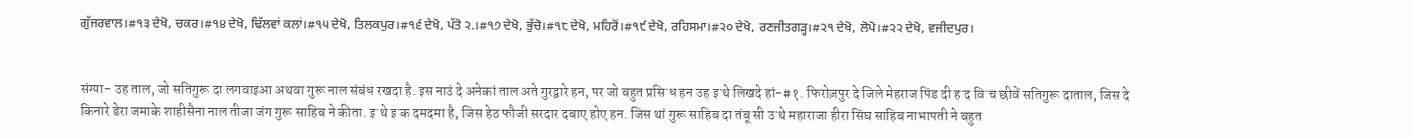ਗੁੱਜਰਵਾਲ।#੧੩ ਦੇਖੋ, ਚਕਰ।#੧੪ ਦੇਖੋ, ਢਿੱਲਵਾਂ ਕਲਾਂ।#੧੫ ਦੇਖੋ, ਤਿਲਕਪੁਰ।#੧੬ ਦੇਖੋ, ਪੱਤੋ ੨.।#੧੭ ਦੇਖੋ, ਭੁੱਚੋ।#੧੮ ਦੇਖੋ, ਮਹਿਰੋਂ।#੧੯ ਦੇਖੋ, ਰਹਿਸਮਾ।#੨੦ ਦੇਖੋ, ਰਣਜੀਤਗੜ੍ਹ।#੨੧ ਦੇਖੋ, ਲੋਪੋ।#੨੨ ਦੇਖੋ, ਵਜੀਦਪੁਰ।


संग्या- उह ताल, जो सतिगुरू दा लगवाइआ अथवा गुरू नाल संबंध रखदा है. इस नाउं दे अनेकां ताल अते गुरद्वारे हन, पर जो बहुत प्रसिॱध हन उह इॱथे लिखदे हां-#१. फिरोज़पुर दे जिले मेहराज पिंड दी हॱद विॱच छीवें सतिगुरू दाताल, जिस दे किनारे डेरा जमाके शाहीसैना नाल तीजा जंग गुरू साहिब ने कीता. इॱथे इॱक दमदमा है, जिस हेठ फौजी सरदार दबाए होए हन. जिस थां गुरू साहिब दा तंबू सी उॱथे महाराजा हीरा सिंघ साहिब नाभापती ने बहुत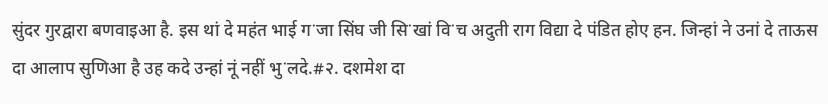सुंदर गुरद्वारा बणवाइआ है. इस थां दे महंत भाई गॱजा सिंघ जी सिॱखां विॱच अदुती राग विद्या दे पंडित होए हन. जिन्हां ने उनां दे ताऊस दा आलाप सुणिआ है उह कदे उन्हां नूं नहीं भुॱलदे.#२. दशमेश दा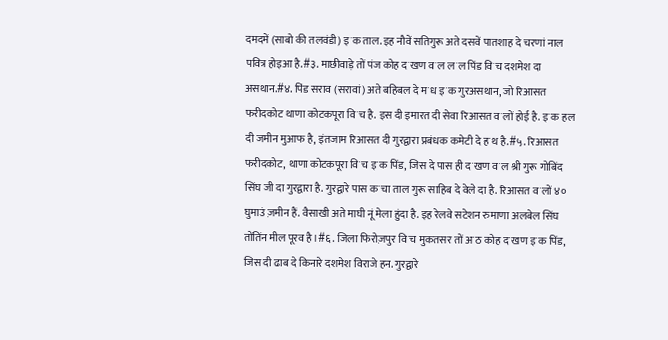दमदमें (साबो की तलवंडी) इॱक ताल. इह नौवें सतिगुरू अते दसवें पातशाह दे चरणां नाल पवित्र होइआ है.#३. माछीवाड़े तों पंज कोह दॱखण वॱल लॱल पिंड विॱच दशमेश दा असथान.#४. पिंड सराव (सरावां) अते बहिबल दे मॱध इॱक गुरअसथान, जो रिआसत फरीदकोट थाणा कोटकपूरा विॱच है. इस दी इमारत दी सेवा रिआसत वॱलों होई है. इॱक हल दी जमीन मुआफ है, इंतजाम रिआसत दी गुरद्वारा प्रबंधक कमेटी दे हॱथ है.#५. रिआसत फरीदकोट, थाणा कोटकपूरा विॱच इॱक पिंड, जिस दे पास ही दॱखण वॱल श्री गुरू गोबिंद सिंघ जी दा गुरद्वारा है. गुरद्वारे पास कॱचा ताल गुरू साहिब दे वेले दा है. रिआसत वॱलों ४० घुमाउं ज़मीन हैं. वैसाखी अते माघी नूं मेला हुंदा है. इह रेलवे सटेशन रुमाणा अलबेल सिंघ तोंतिंन मील पूरव है।#६. जिला फिरोज़पुर विॱच मुकतसर तों अॱठ कोह दॱखण इॱक पिंड, जिस दी ढाब दे किनारे दशमेश विराजे हन. गुरद्वारे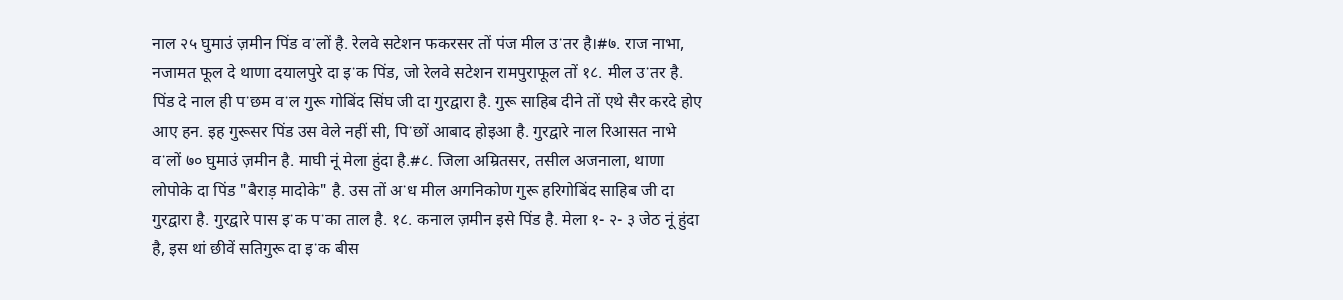नाल २५ घुमाउं ज़मीन पिंड वॱलों है. रेलवे सटेशन फकरसर तों पंज मील उॱतर है।#७. राज नाभा, नजामत फूल दे थाणा दयालपुरे दा इॱक पिंड, जो रेलवे सटेशन रामपुराफूल तों १८. मील उॱतर है. पिंड दे नाल ही पॱछम वॱल गुरू गोबिंद सिंघ जी दा गुरद्वारा है. गुरू साहिब दीने तों एथे सैर करदे होए आए हन. इह गुरूसर पिंड उस वेले नहीं सी, पिॱछों आबाद होइआ है. गुरद्वारे नाल रिआसत नाभे वॱलों ७० घुमाउं ज़मीन है. माघी नूं मेला हुंदा है.#८. जिला अम्रितसर, तसील अजनाला, थाणा लोपोके दा पिंड "बैराड़ मादोके" है. उस तों अॱध मील अगनिकोण गुरू हरिगोबिंद साहिब जी दा गुरद्वारा है. गुरद्वारे पास इॱक पॱका ताल है. १८. कनाल ज़मीन इसे पिंड है. मेला १- २- ३ जेठ नूं हुंदा है, इस थां छीवें सतिगुरू दा इॱक बीस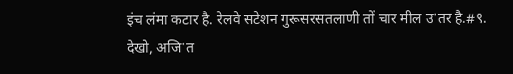इंच लंमा कटार है. रेलवे सटेशन गुरूसरसतलाणी तों चार मील उॱतर है.#९. देखो, अजिॱत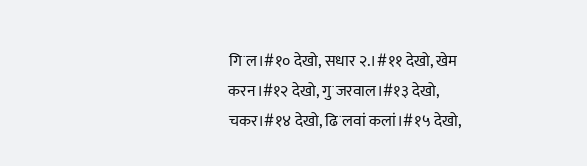गिॱल।#१० देखो, सधार २.।#११ देखो, खेम करन।#१२ देखो, गुॱजरवाल।#१३ देखो, चकर।#१४ देखो, ढिॱलवां कलां।#१५ देखो,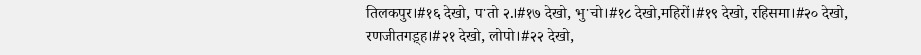तिलकपुर।#१६ देखो, पॱतो २.।#१७ देखो, भुॱचो।#१८ देखो,महिरों।#१९ देखो, रहिसमा।#२० देखो, रणजीतगड़्ह।#२१ देखो, लोपो।#२२ देखो,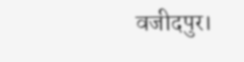वजीदपुर।